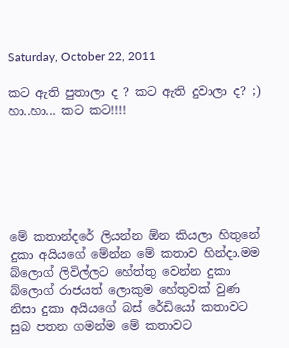Saturday, October 22, 2011

කට ඇති පුතාලා ද ? කට ඇති දුවාලා ද? ;) හා..හා... කට කට!!!!






මේ කතාන්දරේ ලියන්න ඕන කියලා හිතුනේ දුකා අයියගේ මේන්න මේ කතාව හින්දා.මම බ්ලොග් ලිවිල්ලට හේත්තු වෙන්න දුකා බ්ලොග් රාජයත් ලොකුම හේතුවක් වුණ නිසා දුකා අයියගේ බස් රේඩියෝ කතාවට සුබ පතන ගමන්ම මේ කතාවට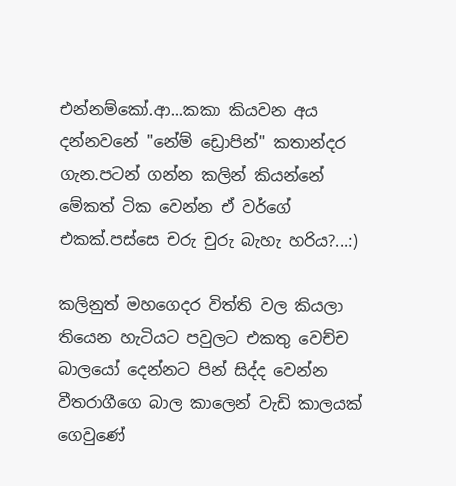එන්නම්කෝ.ආ...කකා කියවන අය දන්නවනේ "නේම් ඩ්‍රොපින්" කතාන්දර ගැන.පටන් ගන්න කලින් කියන්නේ මේකත් ටික වෙන්න ඒ වර්ගේ එකක්.පස්සෙ චරු චුරු බැහැ හරිය?...:)

කලිනුත් මහගෙදර විත්ති වල කියලා තියෙන හැටියට පවුලට එකතු වෙච්ච බාලයෝ දෙන්නට පින් සිද්ද වෙන්න වීතරාගීගෙ බාල කාලෙන් වැඩි කාලයක් ගෙවුණේ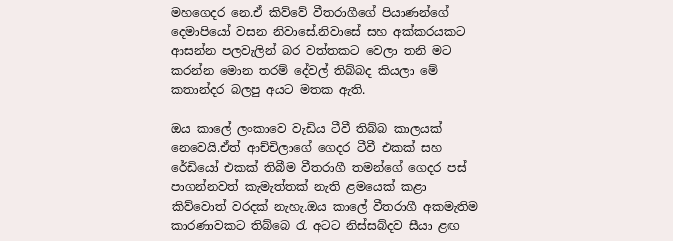මහගෙදර නෙ.ඒ කිව්වේ වීතරාගීගේ පියාණන්ගේ දෙමාපියෝ වසන නිවාසේ.නිවාසේ සහ අක්කරයකට ආසන්න පලවැලින් බර වත්තකට වෙලා තනි මට කරන්න මොන තරම් දේවල් තිබ්බද කියලා මේ කතාන්දර බලපු අයට මතක ඇති.

ඔය කාලේ ලංකාවෙ වැඩිය ටීවී තිබ්බ කාලයක් නෙවෙයි.ඒත් ආච්චිලාගේ ගෙදර ටීවී එකක් සහ රේඩියෝ එකක් තිබීම වීතරාගී තමන්ගේ ගෙදර පස් පාගන්නවත් කැමැත්තක් නැති ළමයෙක් කළා කිව්වොත් වරදක් නැහැ.ඔය කාලේ වීතරාගී අකමැතිම කාරණාවකට තිබ්බෙ රැ අටට නිස්සබ්දව සීයා ළඟ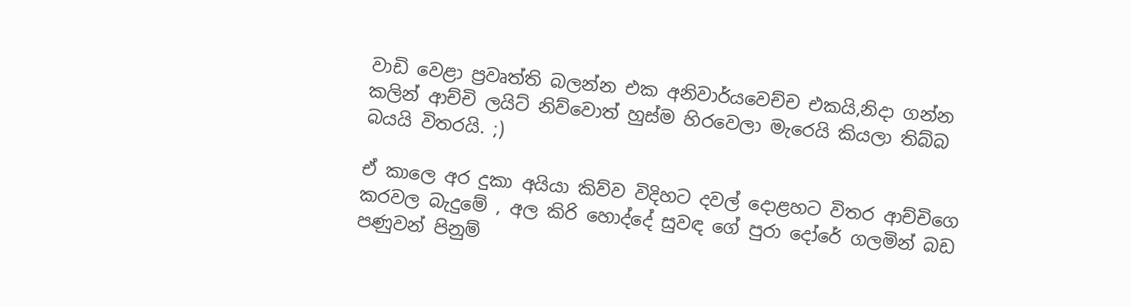වාඩි වෙළා ප්‍රවෘත්ති බලන්න එක අනිවාර්යවෙච්ච එකයි,නිදා ගන්න කලින් ආච්චි ලයිට් නිව්වොත් හුස්ම හිරවෙලා මැරෙයි කියලා තිබ්බ බයයි විතරයි. ;)

ඒ කාලෙ අර දුකා අයියා කිව්ව විදිහට දවල් දොළහට විතර ආච්චිගෙ කරවල බැදුමේ , අල කිරි හොද්දේ සුවඳ ගේ පුරා දෝරේ ගලමින් බඩ පණුවන් පිනුම්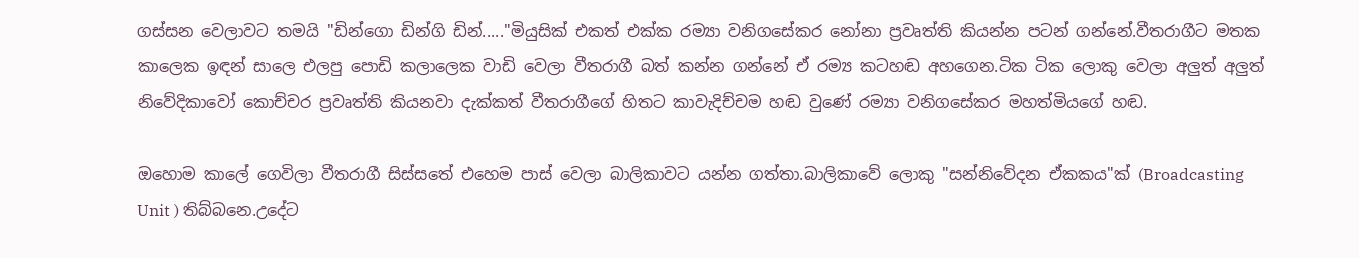ගස්සන වෙලාවට තමයි "ඩින්ගො ඩින්ගි ඩින්....."මියුසික් එකත් එක්ක රම්‍යා වනිගසේකර නෝනා ප්‍රවෘත්ති කියන්න පටන් ගන්නේ.වීතරාගීට මතක කාලෙක ඉඳන් සාලෙ එලපු පොඩි කලාලෙක වාඩි වෙලා වීතරාගී බත් කන්න ගන්නේ ඒ රම්‍ය කටහඬ අහගෙන.ටික ටික ලොකු වෙලා අලුත් අලුත් නිවේදිකාවෝ කොච්චර ප්‍රවෘත්ති කියනවා දැක්කත් වීතරාගීගේ හිතට කාවැදිච්චම හඬ වුණේ රම්‍යා වනිගසේකර මහත්මියගේ හඬ.

ඔහොම කාලේ ගෙවිලා වීතරාගී සිස්සතේ එහෙම පාස් වෙලා බාලිකාවට යන්න ගත්තා.බාලිකාවේ ලොකු "සන්නිවේදන ඒකකය"ක් (Broadcasting Unit ) තිබ්බනෙ.උදේට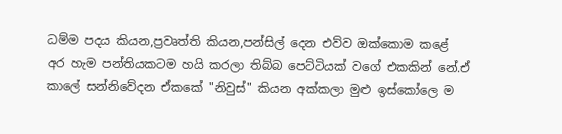ධම්ම පදය කියන,ප්‍රවෘත්ති කියන,පන්සිල් දෙන එව්ව ඔක්කොම කළේ අර හැම පන්තියකටම හයි කරලා තිබ්බ පෙට්ටියක් වගේ එකකින් නේ.ඒ කාලේ සන්නිවේදන ඒකකේ "නිවුස්" කියන අක්කලා මුළු ඉස්කෝලෙ ම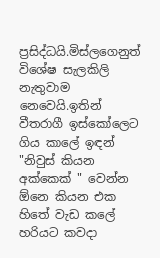ප්‍රසිද්ධයි.මිස්ලගෙනුත් විශේෂ සැලකිලි නැතුවාම නෙවෙයි.ඉතින් වීතරාගී ඉස්කෝලෙට ගිය කාලේ ඉඳන් "නිවුස් කියන අක්කෙක් " වෙන්න ඕනෙ කියන එක හිතේ වැඩ කලේ හරියට කවදා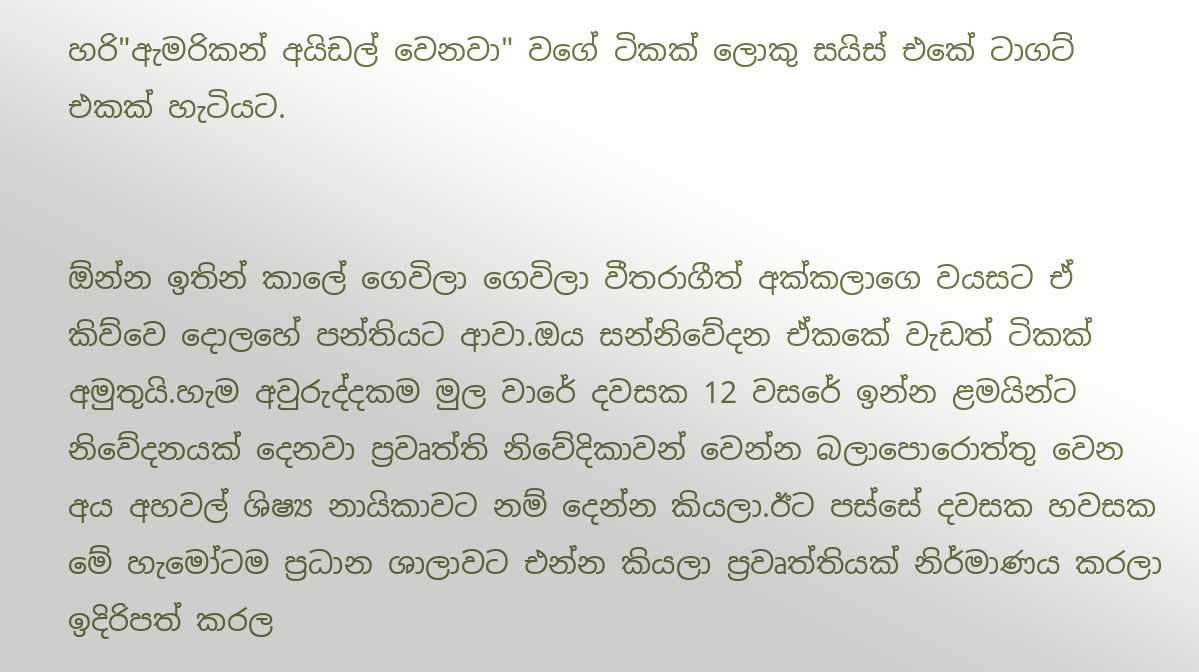හරි"ඇමරිකන් අයිඩල් වෙනවා" වගේ ටිකක් ලොකු සයිස් එකේ ටාගට් එකක් හැටියට.


ඕන්න ඉතින් කාලේ ගෙවිලා ගෙවිලා වීතරාගීත් අක්කලාගෙ වයසට ඒ කිව්වෙ දොලහේ පන්තියට ආවා.ඔය සන්නිවේදන ඒකකේ වැඩත් ටිකක් අමුතුයි.හැම අවුරුද්දකම මුල වාරේ දවසක 12 වසරේ ඉන්න ළමයින්ට නිවේදනයක් දෙනවා ප්‍රවෘත්ති නිවේදිකාවන් වෙන්න බලාපොරොත්තු වෙන අය අහවල් ශිෂ්‍ය නායිකාවට නම් දෙන්න කියලා.ඊට පස්සේ දවසක හවසක මේ හැමෝටම ප්‍රධාන ශාලාවට එන්න කියලා ප්‍රවෘත්තියක් නිර්මාණය කරලා ඉදිරිපත් කරල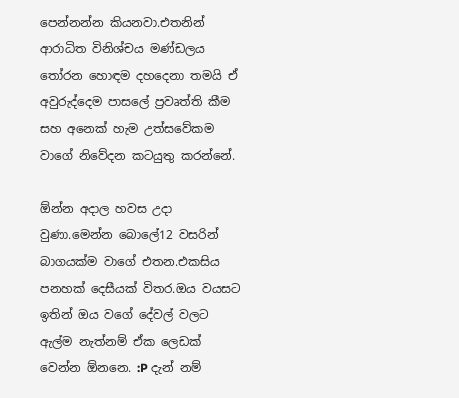පෙන්නන්න කියනවා.එතනින් ආරාධිත විනිශ්චය මණ්ඩලය තෝරන හොඳම දහදෙනා තමයි ඒ අවුරුද්දෙම පාසලේ ප්‍රවෘත්ති කීම සහ අනෙක් හැම උත්සවේකම වාගේ නිවේදන කටයුතු කරන්නේ.

ඕන්න අදාල හවස උදා වුණා.මෙන්න බොලේ12 වසරින් බාගයක්ම වාගේ එතන.එකසිය පනහක් දෙසීයක් විතර.ඔය වයසට ඉතින් ඔය වගේ දේවල් වලට ඇල්ම නැත්නම් ඒක ලෙඩක් වෙන්න ඕනනෙ. :P දැන් නම්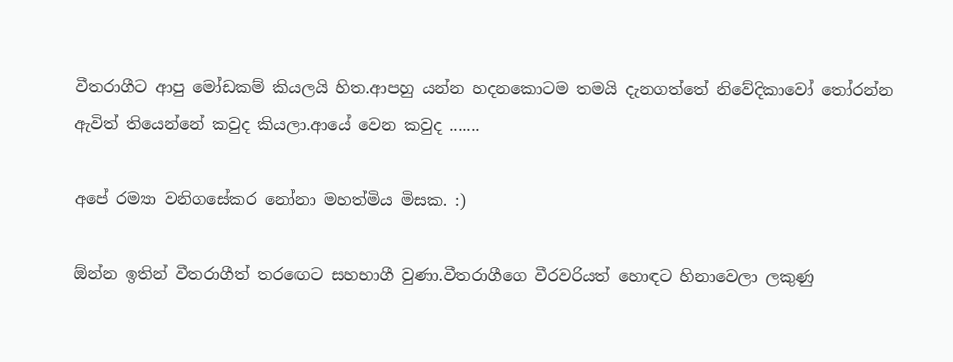වීතරාගීට ආපු මෝඩකම් කියලයි හිත.ආපහු යන්න හදනකොටම තමයි දැනගත්තේ නිවේදිකාවෝ තෝරන්න ඇවිත් තියෙන්නේ කවුද කියලා.ආයේ වෙන කවුද .......

අපේ රම්‍යා වනිගසේකර නෝනා මහත්මිය මිසක. :)

ඕන්න ඉතින් වීතරාගීත් තරඟෙට සහභාගී වුණා.වීතරාගීගෙ වීරවරියත් හොඳට හිනාවෙලා ලකුණු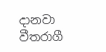දානවා වීතරාගී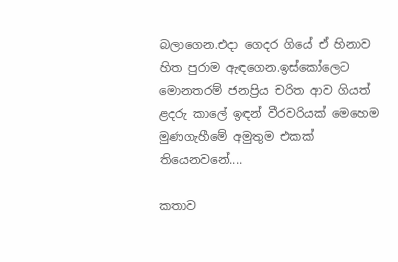බලාගෙන.එදා ගෙදර ගියේ ඒ හිනාව හිත පුරාම ඇඳගෙන.ඉස්කෝලෙට මොනතරම් ජනප්‍රිය චරිත ආව ගියත් ළදරු කාලේ ඉඳන් වීරවරියක් මෙහෙම මුණගැහීමේ අමුතුම එකක් තියෙනවනේ....

කතාව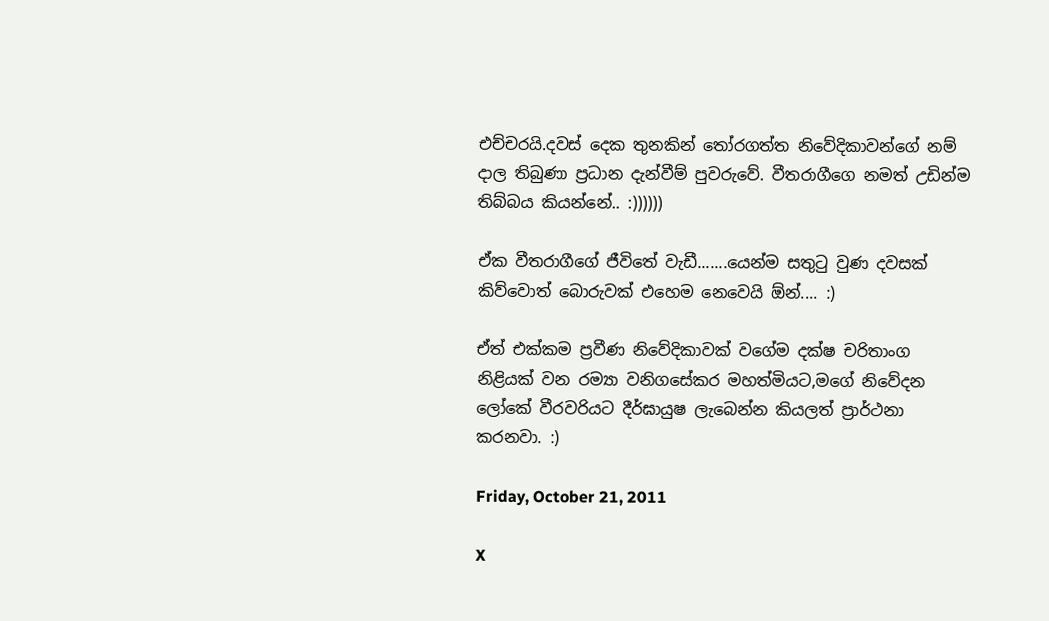එච්චරයි.දවස් දෙක තුනකින් තෝරගත්ත නිවේදිකාවන්ගේ නම් දාල තිබුණා ප්‍රධාන දැන්වීම් පුවරුවේ. වීතරාගීගෙ නමත් උඩින්ම තිබ්බය කියන්නේ.. :))))))

ඒක වීතරාගීගේ ජීවිතේ වැඩී.......යෙන්ම සතුටු වුණ දවසක් කිව්වොත් බොරුවක් එහෙම නෙවෙයි ඕන්.... :)

ඒත් එක්කම ප්‍රවීණ නිවේදිකාවක් වගේම දක්ෂ චරිතාංග නිළියක් වන රම්‍යා වනිගසේකර මහත්මියට,මගේ නිවේදන ලෝකේ වීරවරියට දීර්ඝායුෂ ලැබෙන්න කියලත් ප්‍රාර්ථනා කරනවා. :)

Friday, October 21, 2011

X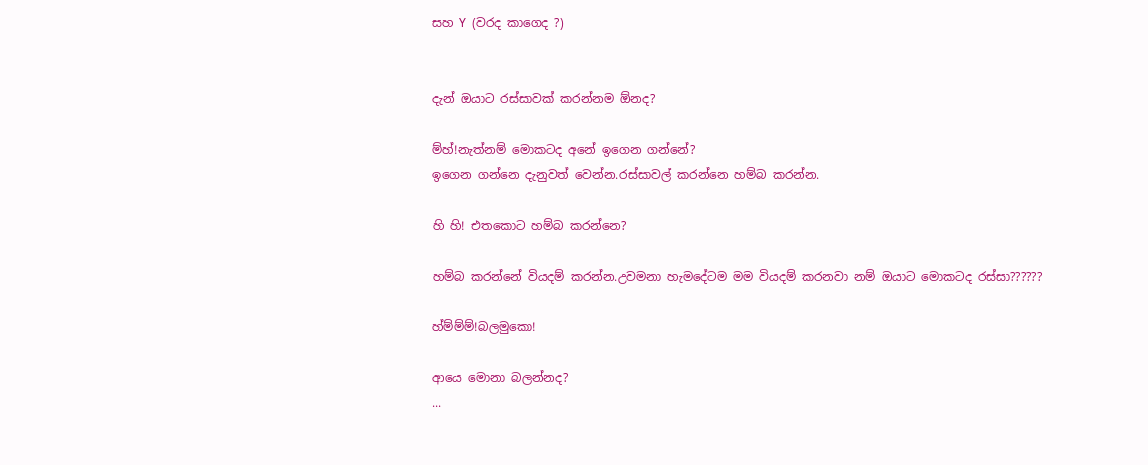සහ ‍Y (වරද කාගෙද ?)


දැන් ඔයාට රස්සාවක් කරන්නම ඕනද?

ම්හ්!නැත්නම් මොකටද අනේ ඉගෙන ගන්නේ?
ඉගෙන ගන්නෙ දැනුවත් වෙන්න.රස්සාවල් කරන්නෙ හම්බ කරන්න.

හි හි! එතකොට හම්බ කරන්නෙ?

හම්බ කරන්නේ වියදම් කරන්න.උවමනා හැමදේටම මම වියදම් කරනවා නම් ඔයාට මොකටද රස්සා??????

හ්ම්ම්ම්!බලමුකො!

ආයෙ මොනා බලන්නද?
...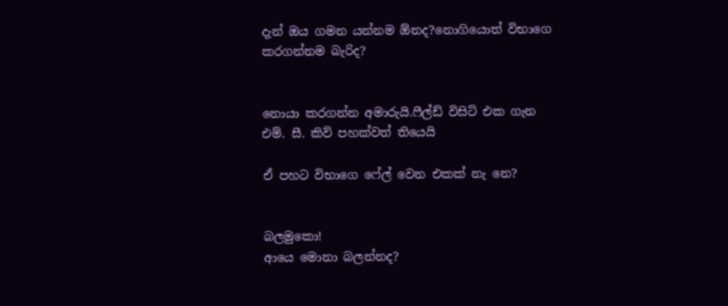දැන් ඔය ගමන යන්නම ඕනද?නොගියොත් විභාගෙ කරගන්නම බැරිද?


නොයා කරගන්න අමාරුයි.ෆීල්ඩ් විසිට් එක ගැන එම්. සී. කිව් පහක්වත් තියෙයි

ඒ පහට විභාගෙ ෆේල් වෙන එකක් නැ නෙ?


බලමුකො!
ආයෙ මොනා බලන්නද?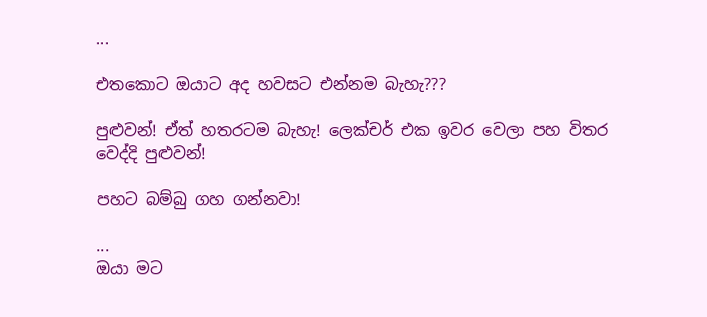...

එතකොට ඔයාට අද හවසට එන්නම බැහැ???

පුළුවන්! ඒත් හතරටම බැහැ! ලෙක්චර් එක ඉවර වෙලා පහ විතර වෙද්දි පුළුවන්!

පහට බම්බු ගහ ගන්නවා!

...
ඔයා මට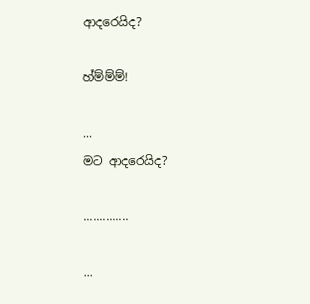ආදරෙයිද?

හ්ම්ම්ම්!

...
මට ආදරෙයිද?

..............

...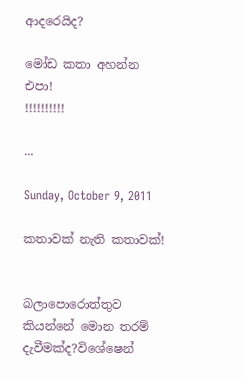ආදරෙයිද?

මෝඩ කතා අහන්න එපා!
!!!!!!!!!!

...

Sunday, October 9, 2011

කතාවක් නැති කතාවක්!


බලාපොරොත්තුව කියන්නේ මොන තරම් දැවීමක්ද?විශේෂෙන්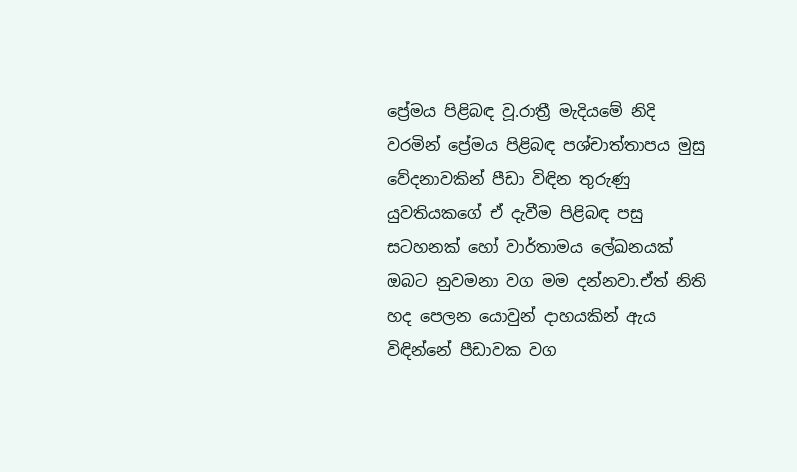ප්‍රේමය පිළිබඳ වූ.රාත්‍රී මැදියමේ නිදි වරමින් ප්‍රේමය පිළිබඳ පශ්චාත්තාපය මුසු වේදනාවකින් පීඩා විඳින තුරුණු යුවතියකගේ ඒ දැවීම පිළිබඳ පසු සටහනක් හෝ වාර්තාමය ලේඛනයක් ඔබට නුවමනා වග මම දන්නවා.ඒත් නිති හද පෙලන යොවුන් දාහයකින් ඇය විඳින්නේ පීඩාවක වග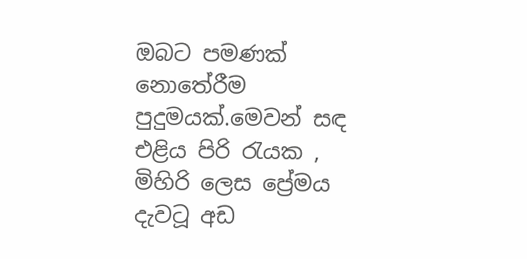ඔබට පමණක් නොතේරීම පුදුමයක්.මෙවන් සඳ එළිය පිරි රැයක , මිහිරි ලෙස ප්‍රේමය දැවටූ අඩ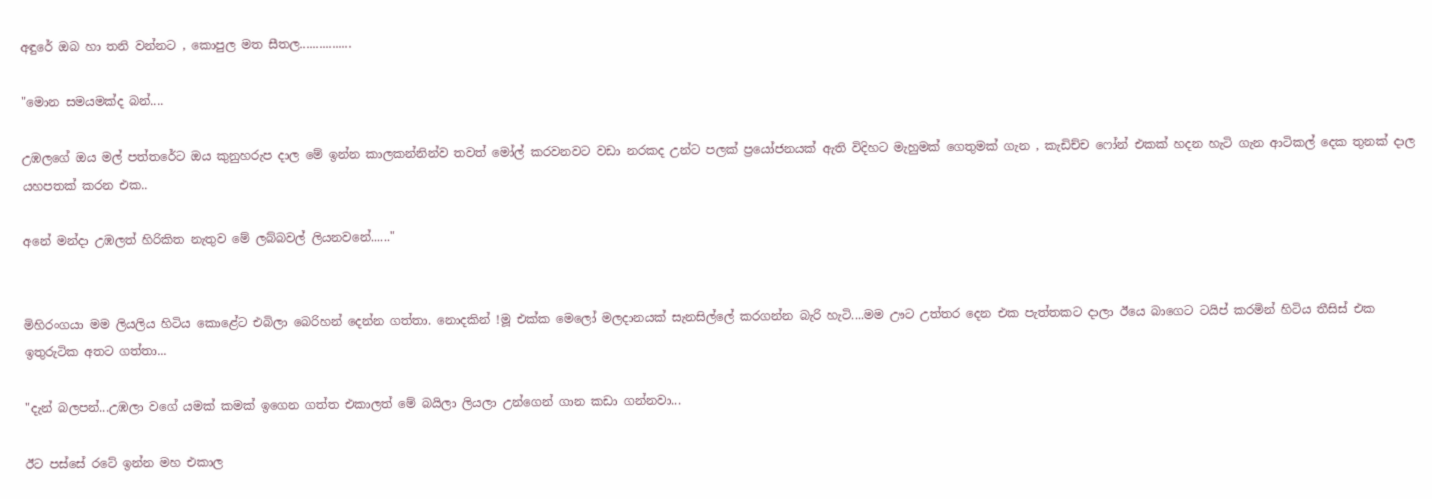අඳුරේ ඔබ හා තනි වන්නට , කොපුල මත සීතල................

"මොන සමයමක්ද බන්....

උඹලගේ ඔය මල් පත්තරේට ඔය කුනුහරුප දාල මේ ඉන්න කාලකන්නින්ව තවත් මෝල් කරවනවට වඩා නරකද උන්ට පලක් ප්‍රයෝජනයක් ඇති විදිහට මැහුමක් ගෙතුමක් ගැන , කැඩිච්ච ෆෝන් එකක් හදන හැටි ගැන ආටිකල් දෙක තුනක් දාල යහපතක් කරන එක..

අනේ මන්දා උඹලත් හිරිකිත නැතුව මේ ලබ්බවල් ලියනවනේ......"


මිහිරංගයා මම ලියලිය හිටිය කොළේට එබිලා බෙරිහන් දෙන්න ගත්තා. නොදකින් !මූ එක්ක මෙලෝ මලදානයක් සැනසිල්ලේ කරගන්න බැරි හැටි....මම ඌට උත්තර දෙන එක පැත්තකට දාලා ඊයෙ බාගෙට ටයිප් කරමින් හිටිය තීසිස් එක ඉතුරුටික අතට ගත්තා...

"දැන් බලපන්...උඹලා වගේ යමක් කමක් ඉගෙන ගත්ත එකාලත් මේ බයිලා ලියලා උන්ගෙන් ගාන කඩා ගන්නවා...

ඊට පස්සේ රටේ ඉන්න මහ එකාල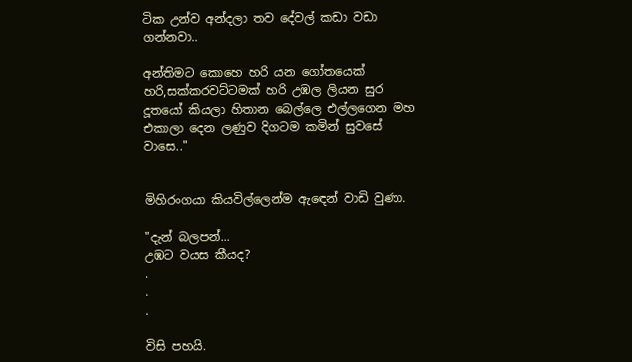ටික උන්ව අන්දලා තව දේවල් කඩා වඩා ගන්නවා..

අන්තිමට කොහෙ හරි යන ගෝතයෙක් හරි,සක්කරවට්ටමක් හරි උඹල ලියන සුර දූතයෝ කියලා හිතාන බෙල්ලෙ එල්ලගෙන මහ එකාලා දෙන ලණුව දිගටම කමින් සුවසේ වාසෙ.."


මිහිරංගයා කියවිල්ලෙන්ම ඇඳෙන් වාඩි වුණා.

"දැන් බලපන්...
උඹට වයස කීයද?
.
.
.

විසි පහයි.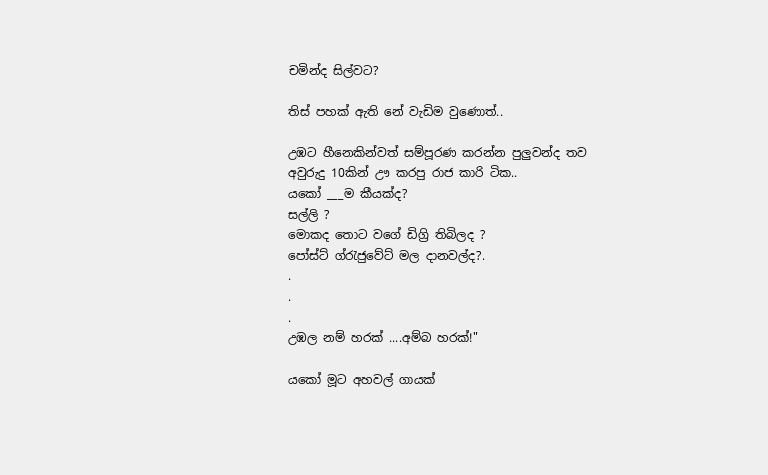චමින්ද සිල්වට?

තිස් පහක් ඇති නේ වැඩිම වුණොත්..

උඹට හීනෙකින්වත් සම්පූරණ කරන්න පුලුවන්ද තව අවුරුදු 10කින් ඌ කරපු රාජ කාරි ටික..
යකෝ ___ම කීයක්ද?
සල්ලි ?
මොකද තොට වගේ ඩිග්‍රි තිබිලද ?
පෝස්ට් ග්රැජුවේට් මල දානවල්ද?.
.
.
.
උඹල නම් හරක් ....අම්බ හරක්!"

යකෝ මූට අහවල් ගායක්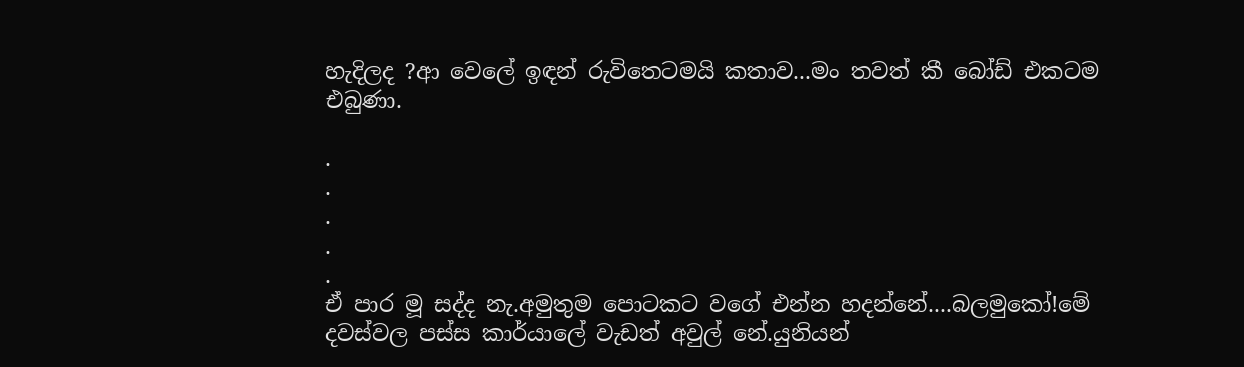හැදිලද ?ආ වෙලේ ඉඳන් රුවිතෙටමයි කතාව...මං තවත් කී බෝඩ් එකටම එබුණා.

.
.
.
.
.
ඒ පාර මූ සද්ද නැ.අමුතුම පොටකට වගේ එන්න හදන්නේ....බලමුකෝ!මේ දවස්වල පස්ස කාර්යාලේ වැඩත් අවුල් නේ.යුනියන්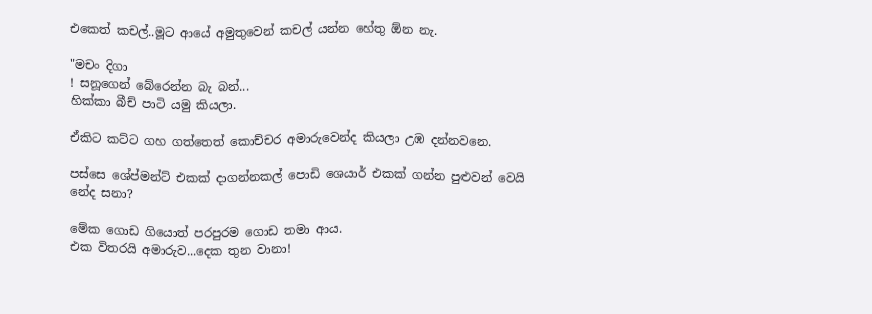එකෙත් කචල්..මූට ආයේ අමුතුවෙන් කචල් යන්න හේතු ඕන නැ.

"මචං දිගා
! සනූගෙන් බේරෙන්න බැ බන්...
හික්කා බීච් පාටි යමු කියලා.

ඒකිට කට්ට ගහ ගත්තෙත් කොච්චර අමාරුවෙන්ද කියලා උඹ දන්නවනෙ.

පස්සෙ ශේප්මන්ට් එකක් දාගන්නකල් පොඩි ශෙයාර් එකක් ගන්න පුළුවන් වෙයි නේද සනා?

මේක ගොඩ ගියොත් පරපුරම ගොඩ තමා ආය.
එක විතරයි අමාරුව...දෙක තුන වානා!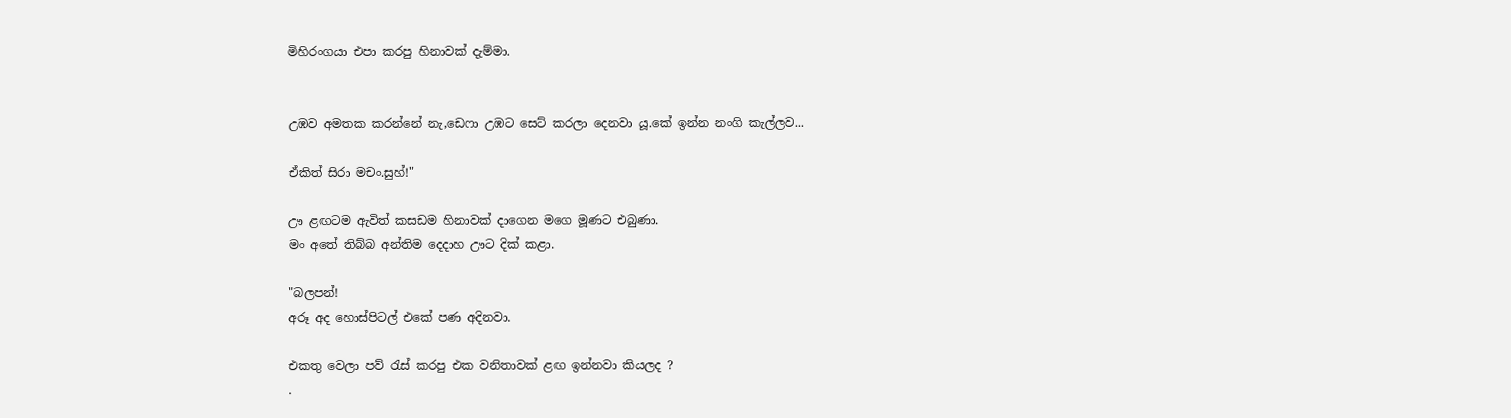මිහිරංගයා එපා කරපු හිනාවක් දැම්මා.


උඹව අමතක කරන්නේ නැ,ඩෙෆා උඹට සෙට් කරලා දෙනවා යූ.කේ ඉන්න නංගි කැල්ලව...

ඒකිත් සිරා මචං.සුහ්!"

ඌ ළඟටම ඇවිත් කසඩම හිනාවක් දාගෙන මගෙ මූණට එබුණා.
මං අතේ තිබ්බ අන්තිම දෙදාහ ඌට දික් කළා.

"බලපන්!
අරූ අද හොස්පිටල් එකේ පණ අදිනවා.

එකතු වෙලා පව් රැස් කරපු එක වනිතාවක් ළඟ ඉන්නවා කියලද ?
.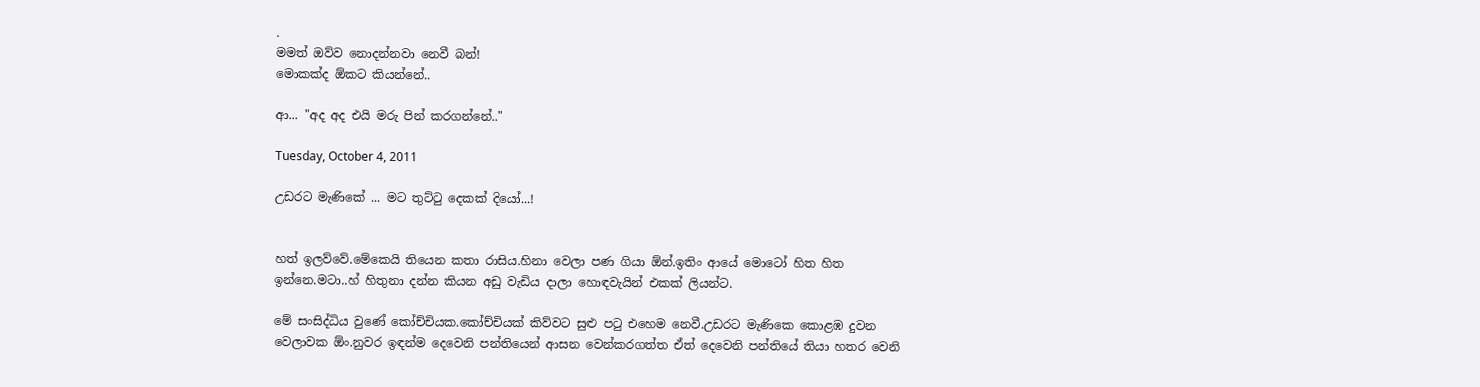.
මමත් ඔව්ව නොදන්නවා නෙවී බන්!
මොකක්ද ඕකට කියන්නේ..

ආ... "අද අද එයි මරු පින් කරගන්නේ.."

Tuesday, October 4, 2011

උඩරට මැණිකේ ... මට තුට්ටු දෙකක් දියෝ...!


හත් ඉලව්වේ.මේකෙයි තියෙන කතා රාසිය.හිනා වෙලා පණ ගියා ඕන්.ඉතිං ආයේ මොටෝ හිත හිත ඉන්නෙ.මටා..හ් හිතුනා දන්න කියන අඩු වැඩිය දාලා හොඳවැයින් එකක් ලියන්ට.

මේ සංසිද්ධිය වුණේ කෝච්චියක.කෝච්චියක් කිව්වට සුළු පටු එහෙම නෙවී.උඩරට මැණිකෙ කොළඹ දුවන වෙලාවක ඕං.නුවර ඉඳන්ම දෙවෙනි පන්තියෙන් ආසන වෙන්කරගත්ත ඒත් දෙවෙනි පන්තියේ තියා හතර වෙනි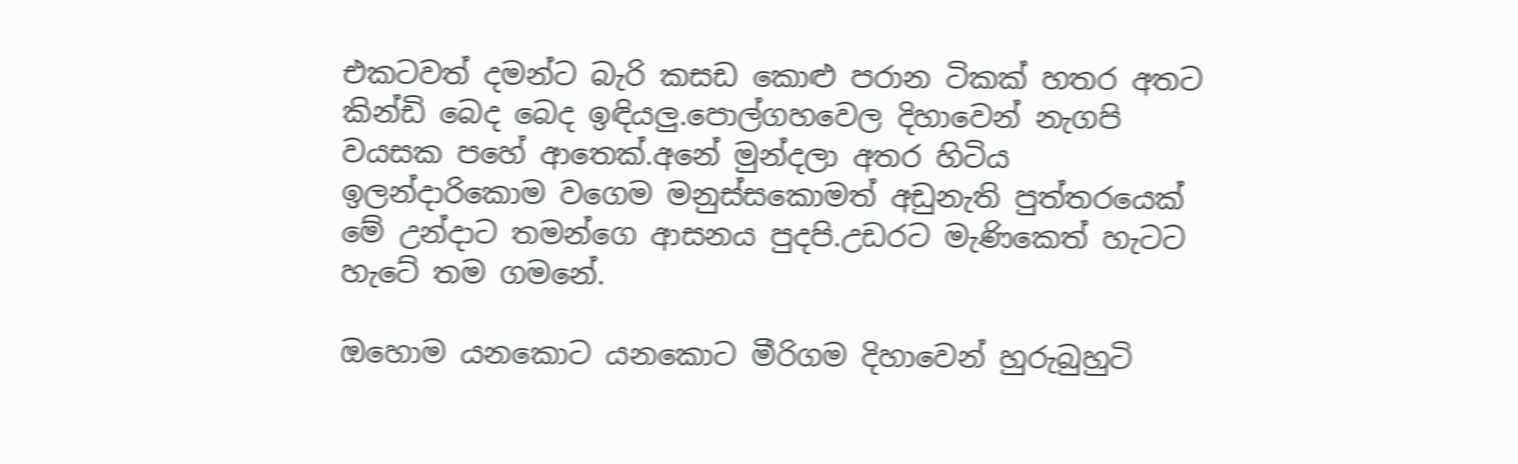එකටවත් දමන්ට බැරි කසඩ කොළු පරාන ටිකක් හතර අතට කින්ඩි බෙද බෙද ඉඳියලු.පොල්ගහවෙල දිහාවෙන් නැගපි වයසක පහේ ආතෙක්.අනේ මුන්දලා අතර හිටිය ඉලන්දාරිකොම වගෙම මනුස්සකොමත් අඩුනැති පුත්තරයෙක් මේ උන්දාට තමන්ගෙ ආසනය පුදපි.උඩරට මැණිකෙත් හැටට හැටේ තම ගමනේ.

ඔහොම යනකොට යනකොට මීරිගම දිහාවෙන් හුරුබුහුටි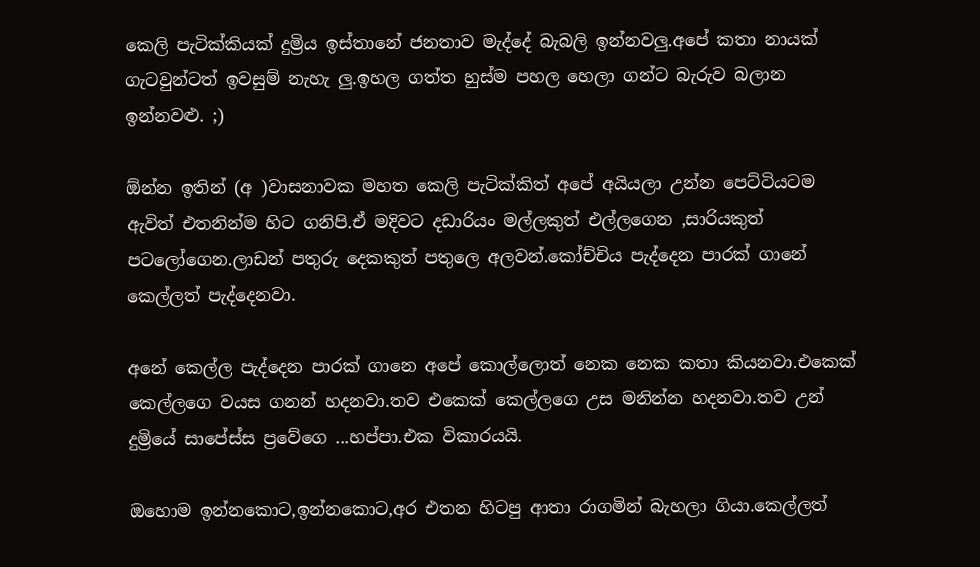කෙලි පැටික්කියක් දුම්‍රිය ඉස්තානේ ජනතාව මැද්දේ බැබලි ඉන්නවලු.අපේ කතා නායක් ගැටවුන්ටත් ඉවසුම් නැහැ ලු.ඉහල ගත්ත හුස්ම පහල හෙලා ගන්ට බැරුව බලාන ඉන්නවළු. ;)

ඕන්න ඉතින් (අ )වාසනාවක මහත කෙලි පැටික්කිත් අපේ අයියලා උන්න පෙට්ටියටම ඇවිත් එතනින්ම හිට ගනිපි.ඒ මදිවට දඩාරියං මල්ලකුත් එල්ලගෙන ,සාරියකුත් පටලෝගෙන.ලාඩන් පතුරු දෙකකුත් පතුලෙ අලවන්.කෝච්චිය පැද්දෙන පාරක් ගානේ කෙල්ලත් පැද්දෙනවා.

අනේ කෙල්ල පැද්දෙන පාරක් ගානෙ අපේ කොල්ලොත් නෙක නෙක කතා කියනවා.එකෙක් කෙල්ලගෙ වයස ගනන් හදනවා.තව එකෙක් කෙල්ලගෙ උස මනින්න හදනවා.තව උන් දුම්‍රියේ සාපේස්ස ප්‍රවේගෙ ...හප්පා.එක විකාරයයි.

ඔහොම ඉන්නකොට,ඉන්නකොට,අර එතන හිටපු ආතා රාගමින් බැහලා ගියා.කෙල්ලත්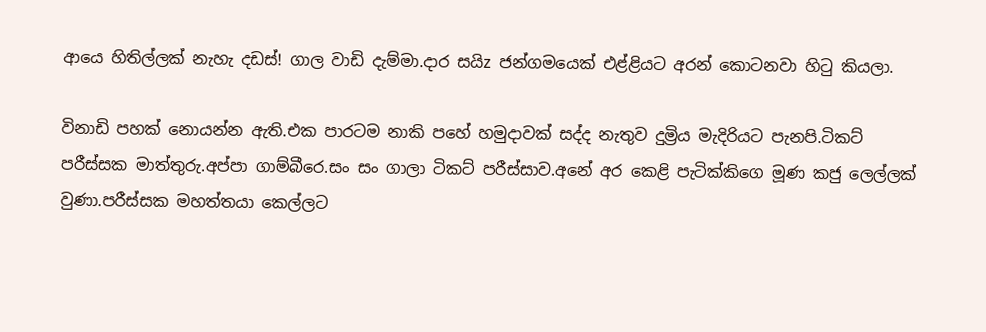ආයෙ හිතිල්ලක් නැහැ දඩස්! ගාල වාඩි දැම්මා.දාර සයිz ජන්ගමයෙක් එළ්ළියට අරන් කොටනවා හිටු කියලා.

විනාඩි පහක් නොයන්න ඇති.එක පාරටම නාකි පහේ හමුදාවක් සද්ද නැතුව දුම්‍රිය මැදිරියට පැනපි.ටිකට් පරීස්සක මාත්තුරු.අප්පා ගාම්බීරෙ.සං සං ගාලා ටිකට් පරීස්සාව.අනේ අර කෙළි පැටික්කිගෙ මූණ කජු ලෙල්ලක් වුණා.පරීස්සක මහත්තයා කෙල්ලට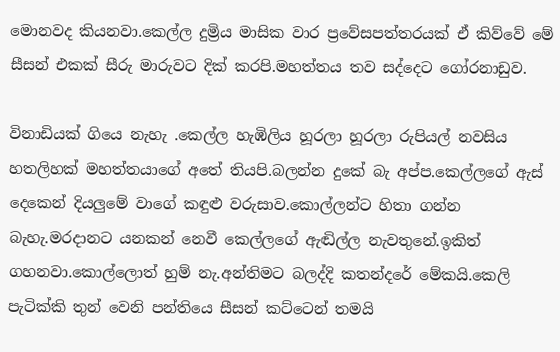මොනවද කියනවා.කෙල්ල දුම්‍රිය මාසික වාර ප්‍රවේසපත්තරයක් ඒ කිව්වේ මේ සීසන් එකක් සීරු මාරුවට දික් කරපි.මහත්තය තව සද්දෙට ගෝරනාඩුව.

විනාඩියක් ගියෙ නැහැ .කෙල්ල හැඹිලිය හූරලා හූරලා රුපියල් නවසිය හතලිහක් මහත්තයාගේ අතේ තියපි.බලන්න දුකේ බැ අප්ප.කෙල්ලගේ ඇස් දෙකෙන් දියලුමේ වාගේ කඳුළු වරුසාව.කොල්ලන්ට හිතා ගන්න බැහැ.මරදානට යනකන් නෙවී කෙල්ලගේ ඇඬිල්ල නැවතුනේ.ඉකිත් ගහනවා.කොල්ලොත් හුම් නැ.අන්තිමට බලද්දි කතන්දරේ මේකයි.කෙලි පැටික්කි තුන් වෙනි පන්තියෙ සීසන් කට්ටෙන් තමයි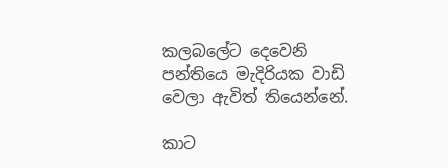කලබලේට දෙවෙනි පන්තියෙ මැදිරියක වාඩි වෙලා ඇවිත් තියෙන්නේ.

කාට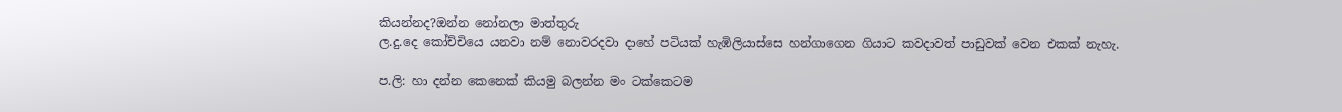කියන්නද?ඔන්න නෝනලා මාත්තුරු
ල.දු.දෙ කෝච්චියෙ යනවා නම් නොවරදවා දාහේ පටියක් හැඹිලි‍යාස්සෙ හන්ගාගෙන ගියාට කවදාවත් පාඩුවක් වෙන එකක් නැහැ.

ප.ලි: හා දන්න කෙනෙක් කියමු බලන්න මං ටක්කෙටම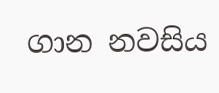ගාන නවසිය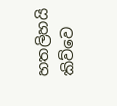හතලිහයි කිව්වෙ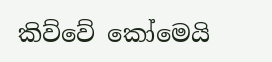කිව්වේ කෝමෙයි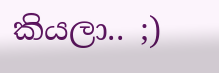කියලා.. ;)